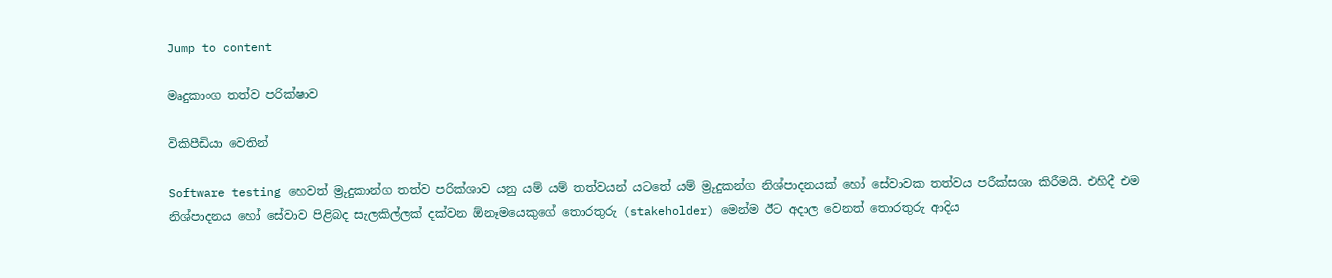Jump to content

මෘදුකාංග තත්ව පරික්ෂාව

විකිපීඩියා වෙතින්

Software testing හෙවත් ම්‍රුදුකාන්ග තත්ව පරික්ශාව යනු යම් යම් තත්වයන් යටතේ යම් ම්‍රුදුකන්ග නිශ්පාදනයක් හෝ සේවාවක තත්වය පරීක්සශා කිරීමයි. එහිදී එම නිශ්පාදනය හෝ සේවාව පිළිබද සැලකිල්ලක් දක්වන ඕනෑමයෙකුගේ තොරතුරු (stakeholder) මෙන්ම ඊට අදාල වෙනත් තොරතුරු ආදිය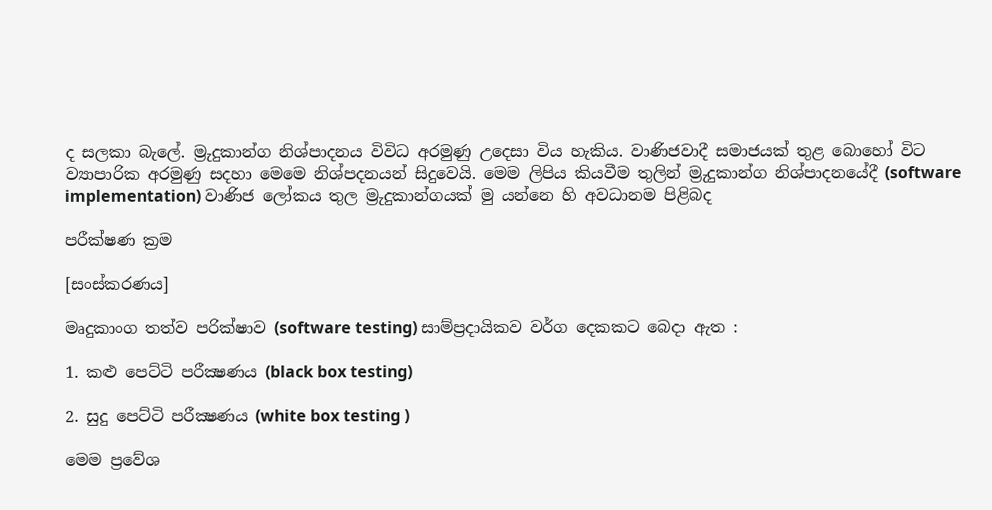ද සලකා බැලේ. ම්‍රුදුකාන්ග නිශ්පාදනය විවිධ අරමුණු උදෙසා විය හැකිය. වාණිජවාදී සමාජයක් තුළ බොහෝ විට ව්‍යාපාරික අරමුණු සදහා මෙමෙ නිශ්පදනයන් සිදුවෙයි. මෙම ලිපිය කියවීම තුලින් ම්‍රුදුකාන්ග නිශ්පාදනයේදී (software implementation) වාණිජ ලෝකය තුල ම්‍රුදුකාන්ගයක් මු යන්නෙ හි අවධානම පිළිබද

පරීක්ෂණ ක්‍රම

[සංස්කරණය]

මෘදුකාංග තත්ව පරික්ෂාව (software testing) සාම්ප්‍රදායිකව වර්ග දෙකකට බෙදා ඇත :

1. කළු පෙට්ටි පරීක්‍ෂණය (black box testing)

2. සුදු පෙට්ටි පරීක්‍ෂණය (white box testing )

මෙම ප්‍රවේශ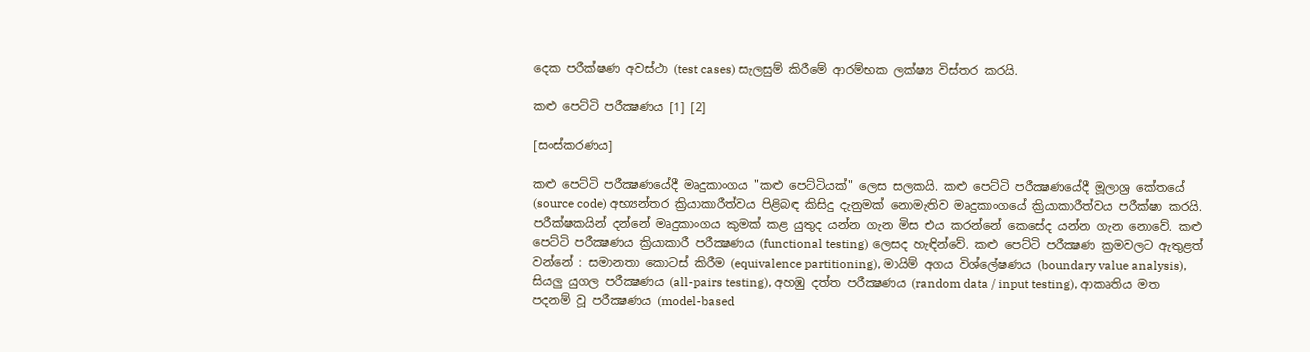දෙක පරීක්ෂණ අවස්ථා (test cases) සැලසුම් කිරීමේ ආරම්භක ලක්ෂ්‍ය විස්තර කරයි.

කළු පෙට්ටි පරීක්‍ෂණය [1] [2]

[සංස්කරණය]

කළු පෙට්ටි පරීක්‍ෂණයේදී මෘදුකාංගය "කළු පෙට්ටියක්" ලෙස සලකයි. කළු පෙට්ටි පරීක්‍ෂණයේදී මූලාශ්‍ර කේතයේ (source code) අභ්‍යන්තර ක්‍රියාකාරීත්වය පිළිබඳ කිසිදු දැනුමක් නොමැතිව මෘදුකාංගයේ ක්‍රියාකාරීත්වය පරීක්ෂා කරයි. පරීක්ෂකයින් දන්නේ මෘදුකාංගය කුමක් කළ යුතුද යන්න ගැන මිස එය කරන්නේ කෙසේද යන්න ගැන නොවේ. කළු පෙට්ටි පරීක්‍ෂණය ක්‍රියාකාරී පරීක්‍ෂණය (functional testing) ලෙසද හැඳින්වේ. කළු පෙට්ටි පරීක්‍ෂණ ක්‍රමවලට ඇතුළත් වන්නේ : සමානතා කොටස් කිරීම (equivalence partitioning), මායිම් අගය විශ්ලේෂණය (boundary value analysis), සියලු යුගල පරීක්‍ෂණය (all-pairs testing), අහඹු දත්ත පරීක්‍ෂණය (random data / input testing), ආකෘතිය මත පදනම් වූ පරීක්‍ෂණය (model-based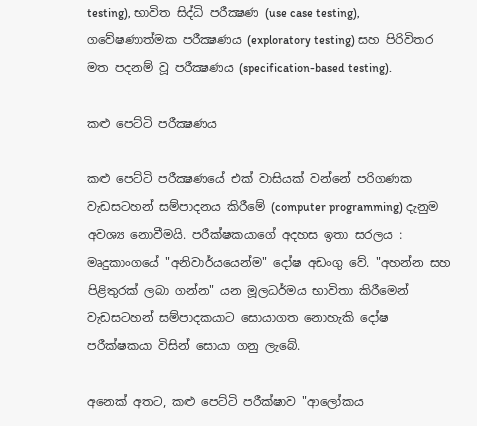testing), භාවිත සිද්ධි පරීක්‍ෂණ (use case testing), ගවේෂණාත්මක පරීක්‍ෂණය (exploratory testing) සහ පිරිවිතර මත පදනම් වූ පරීක්‍ෂණය (specification-based testing).

කළු පෙට්ටි පරීක්‍ෂණය

කළු පෙට්ටි පරීක්‍ෂණයේ එක් වාසියක් වන්නේ පරිගණක වැඩසටහන් සම්පාදනය කිරීමේ (computer programming) දැනුම අවශ්‍ය නොවීමයි. පරීක්ෂකයාගේ අදහස ඉතා සරලය : මෘදුකාංගයේ "අනිවාර්යයෙන්ම" දෝෂ අඩංගු වේ. "අහන්න සහ පිළිතුරක් ලබා ගන්න" යන මූලධර්මය භාවිතා කිරීමෙන් වැඩසටහන් සම්පාදකයාට සොයාගත නොහැකි දෝෂ පරීක්ෂකයා විසින් සොයා ගනු ලැබේ.

අනෙක් අතට, කළු පෙට්ටි පරීක්ෂාව "ආලෝකය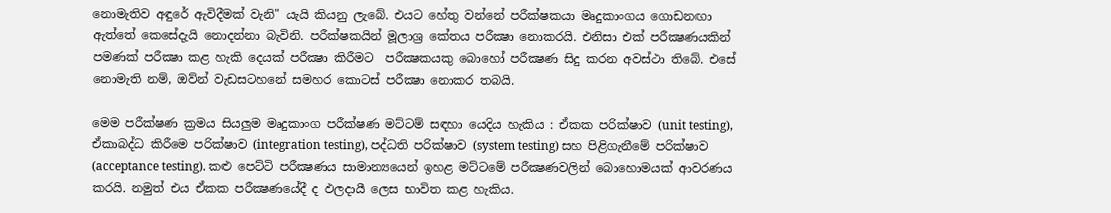නොමැතිව අඳුරේ ඇවිදීමක් වැනි" යැයි කියනු ලැබේ. එයට හේතු වන්නේ පරීක්ෂකයා මෘදුකාංගය ගොඩනඟා ඇත්තේ කෙසේදැයි නොදන්නා බැවිනි. පරීක්ෂකයින් මූලාශ්‍ර කේතය පරීක්‍ෂා නොකරයි. එනිසා එක් පරීක්‍ෂණයකින් පමණක් පරීක්‍ෂා කළ හැකි දෙයක් පරීක්‍ෂා කිරීමට  පරීක්‍ෂකයකු බොහෝ පරීක්‍ෂණ සිදු කරන අවස්ථා තිබේ. එසේ නොමැති නම්, ඔව්න් වැඩසටහනේ සමහර කොටස් පරීක්‍ෂා නොකර තබයි.

මෙම පරීක්ෂණ ක්‍රමය සියලුම මෘදුකාංග පරීක්ෂණ මට්ටම් සඳහා යෙදිය හැකිය : ඒකක පරික්ෂාව (unit testing), ඒකාබද්ධ කිරීමෙ පරික්ෂාව (integration testing), පද්ධති පරික්ෂාව (system testing) සහ පිළිගැනීමේ පරික්ෂාව (acceptance testing). කළු පෙට්ටි පරීක්‍ෂණය සාමාන්‍යයෙන් ඉහළ මට්ටමේ පරීක්‍ෂණවලින් බොහොමයක් ආවරණය කරයි. නමුත් එය ඒකක පරීක්‍ෂණයේදී ද ඵලදායී ලෙස භාවිත කළ හැකිය.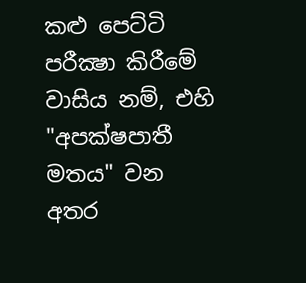කළු පෙට්ටි පරීක්‍ෂා කිරීමේ වාසිය නම්, එහි "අපක්ෂපාතී මතය" වන අතර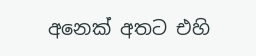අනෙක් අතට එහි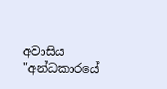අවාසිය "අන්ධකාරයේ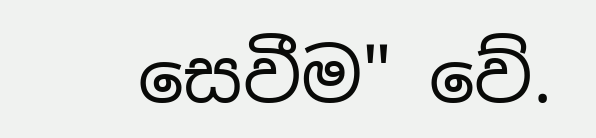සෙවීම" වේ.